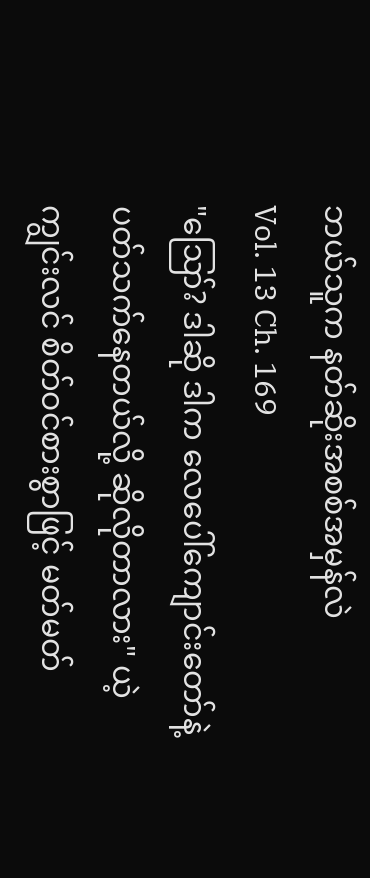ဘယ်သူက နတ်ဆိုးအစစ်အမှန်လဲ
Vol. 13 Ch. 169
"ဪ? ဒါဆို ဒါက လေပေါ်ကျောင်းတော်နဲ့ ပတ်သက်နေတယ်လို့ ဆိုလိုတာလား" ယဲ့ကျွင်းလင် စိတ်ဝင်စားစွာဖြင့် မတ်မတ်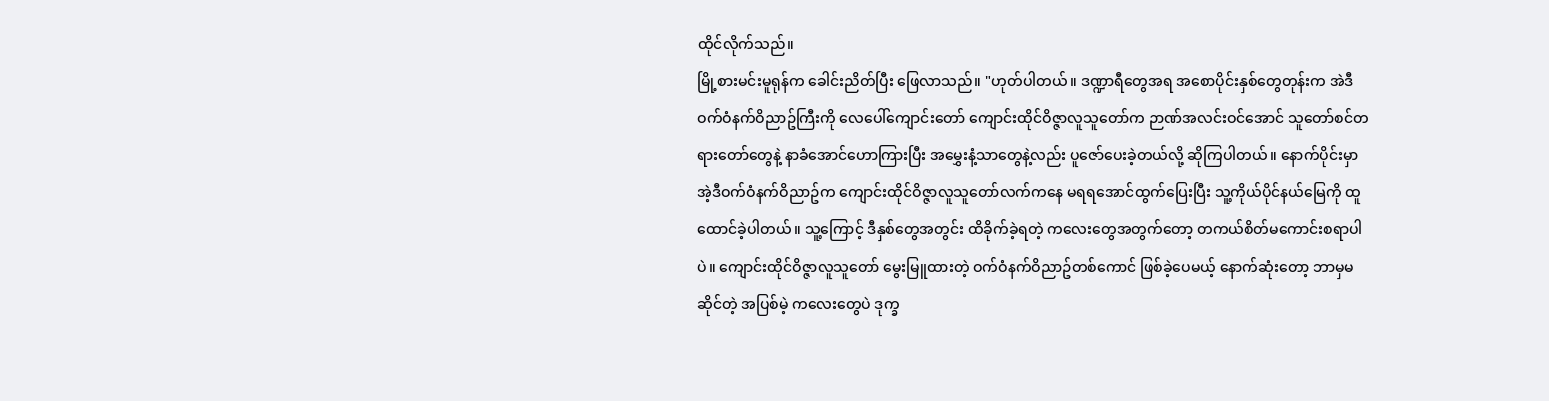ထိုင်လိုက်သည်။
မြို့စားမင်းမူရုန်က ခေါင်းညိတ်ပြီး ဖြေလာသည်။ "ဟုတ်ပါတယ်။ ဒဏ္ဍာရီတွေအရ အစောပိုင်းနှစ်တွေတုန်းက အဲဒီဝက်ဝံနက်ဝိညာဥ်ကြီးကို လေပေါ်ကျောင်းတော် ကျောင်းထိုင်ဝိဇ္ဇာလူသူတော်က ဉာဏ်အလင်းဝင်အောင် သူတော်စင်တရားတော်တွေနဲ့ နာခံအောင်ဟောကြားပြီး အမွှေးနံ့သာတွေနဲ့လည်း ပူဇော်ပေးခဲ့တယ်လို့ ဆိုကြပါတယ်။ နောက်ပိုင်းမှာ အဲ့ဒီဝက်ဝံနက်ဝိညာဥ်က ကျောင်းထိုင်ဝိဇ္ဇာလူသူတော်လက်ကနေ မရရအောင်ထွက်ပြေးပြီး သူ့ကိုယ်ပိုင်နယ်မြေကို ထူထောင်ခဲ့ပါတယ်။ သူ့ကြောင့် ဒီနှစ်တွေအတွင်း ထိခိုက်ခဲ့ရတဲ့ ကလေးတွေအတွက်တော့ တကယ်စိတ်မကောင်းစရာပါပဲ။ ကျောင်းထိုင်ဝိဇ္ဇာလူသူတော် မွေးမြူထားတဲ့ ဝက်ဝံနက်ဝိညာဥ်တစ်ကောင် ဖြစ်ခဲ့ပေမယ့် နောက်ဆုံးတော့ ဘာမှမဆိုင်တဲ့ အပြစ်မဲ့ ကလေးတွေပဲ ဒုက္ခ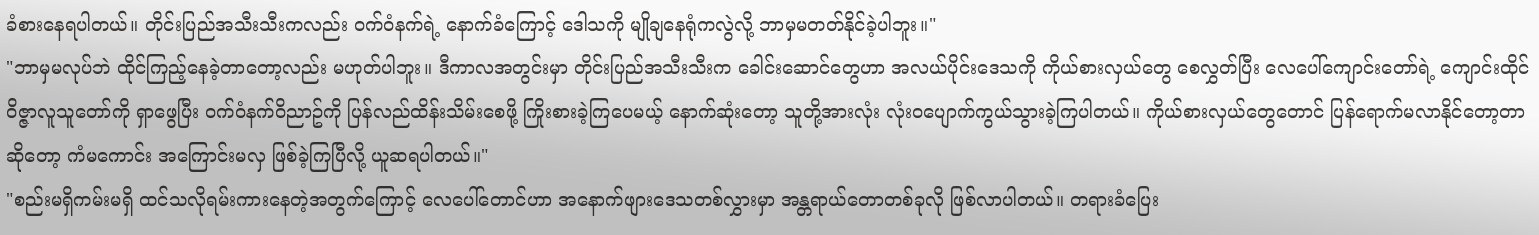ခံစားနေရပါတယ်။ တိုင်းပြည်အသီးသီးကလည်း ဝက်ဝံနက်ရဲ့ နောက်ခံကြောင့် ဒေါသကို မျိုချနေရုံကလွဲလို့ ဘာမှမတတ်နိုင်ခဲ့ပါဘူး။"
"ဘာမှမလုပ်ဘဲ ထိုင်ကြည့်နေခဲ့တာတော့လည်း မဟုတ်ပါဘူး။ ဒီကာလအတွင်းမှာ တိုင်းပြည်အသီးသီးက ခေါင်းဆောင်တွေဟာ အလယ်ပိုင်းဒေသကို ကိုယ်စားလှယ်တွေ စေလွှတ်ပြီး လေပေါ်ကျောင်းတော်ရဲ့ ကျောင်းထိုင်ဝိဇ္ဇာလူသူတော်ကို ရှာဖွေပြီး ဝက်ဝံနက်ဝိညာဥ်ကို ပြန်လည်ထိန်းသိမ်းစေဖို့ ကြိုးစားခဲ့ကြပေမယ့် နောက်ဆုံးတော့ သူတို့အားလုံး လုံးဝပျောက်ကွယ်သွားခဲ့ကြပါတယ်။ ကိုယ်စားလှယ်တွေတောင် ပြန်ရောက်မလာနိုင်တော့တာဆိုတော့ ကံမကောင်း အကြောင်းမလှ ဖြစ်ခဲ့ကြပြီလို့ ယူဆရပါတယ်။"
"စည်းမရှိကမ်းမရှိ ထင်သလိုရမ်းကားနေတဲ့အတွက်ကြောင့် လေပေါ်တောင်ဟာ အနောက်ဖျားဒေသတစ်လွှားမှာ အန္တရာယ်တောတစ်ခုလို ဖြစ်လာပါတယ်။ တရားခံပြေး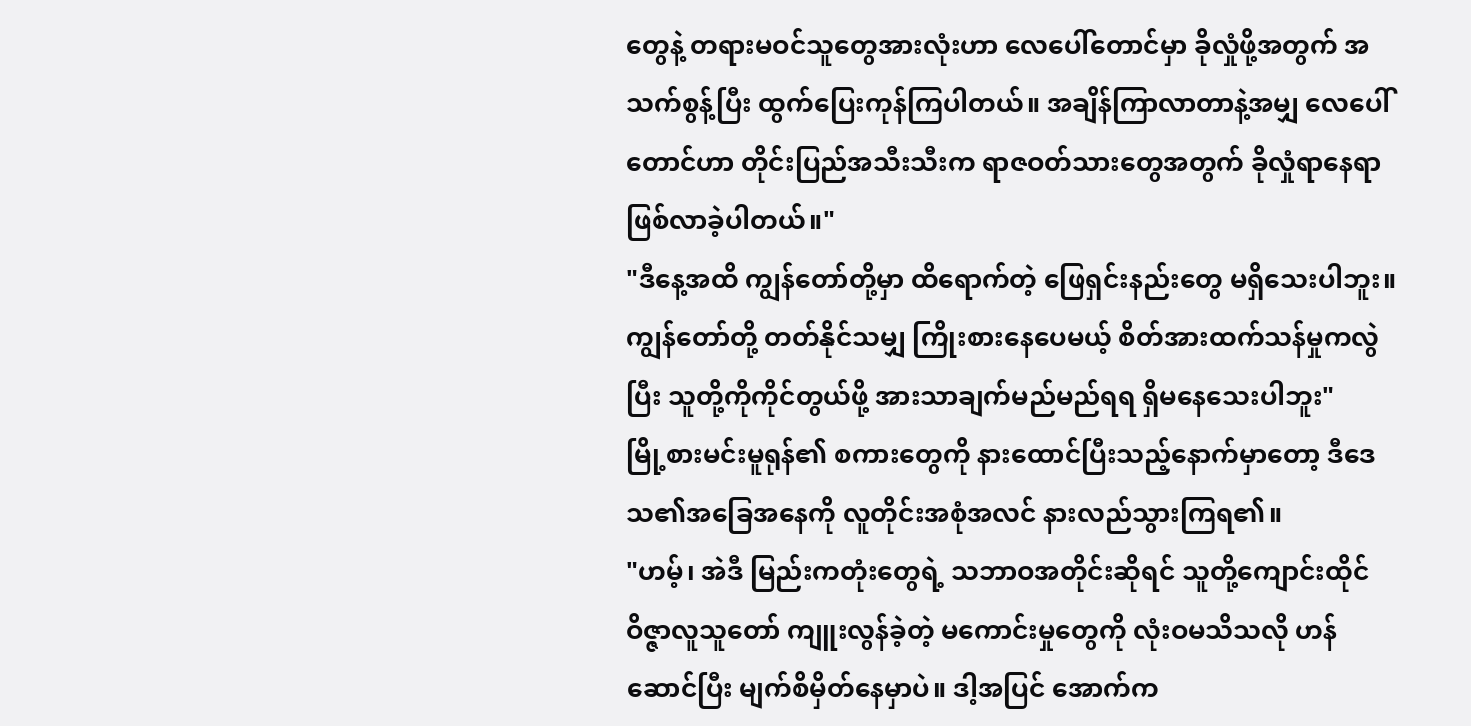တွေနဲ့ တရားမဝင်သူတွေအားလုံးဟာ လေပေါ်တောင်မှာ ခိုလှုံဖို့အတွက် အသက်စွန့်ပြီး ထွက်ပြေးကုန်ကြပါတယ်။ အချိန်ကြာလာတာနဲ့အမျှ လေပေါ်တောင်ဟာ တိုင်းပြည်အသီးသီးက ရာဇဝတ်သားတွေအတွက် ခိုလှုံရာနေရာ ဖြစ်လာခဲ့ပါတယ်။"
"ဒီနေ့အထိ ကျွန်တော်တို့မှာ ထိရောက်တဲ့ ဖြေရှင်းနည်းတွေ မရှိသေးပါဘူး။ ကျွန်တော်တို့ တတ်နိုင်သမျှ ကြိုးစားနေပေမယ့် စိတ်အားထက်သန်မှုကလွဲပြီး သူတို့ကိုကိုင်တွယ်ဖို့ အားသာချက်မည်မည်ရရ ရှိမနေသေးပါဘူး"
မြို့စားမင်းမူရုန်၏ စကားတွေကို နားထောင်ပြီးသည့်နောက်မှာတော့ ဒီဒေသ၏အခြေအနေကို လူတိုင်းအစုံအလင် နားလည်သွားကြရ၏။
"ဟမ့်၊ အဲဒီ မြည်းကတုံးတွေရဲ့ သဘာဝအတိုင်းဆိုရင် သူတို့ကျောင်းထိုင်ဝိဇ္ဇာလူသူတော် ကျူးလွန်ခဲ့တဲ့ မကောင်းမှုတွေကို လုံးဝမသိသလို ဟန်ဆောင်ပြီး မျက်စိမှိတ်နေမှာပဲ။ ဒါ့အပြင် အောက်က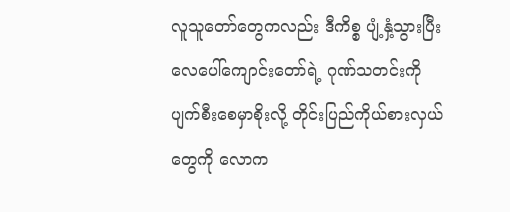လူသူတော်တွေကလည်း ဒီကိစ္စ ပျံ့နှံ့သွားပြီး လေပေါ်ကျောင်းတော်ရဲ့ ဂုဏ်သတင်းကို ပျက်စီးစေမှာစိုးလို့ တိုင်းပြည်ကိုယ်စားလှယ်တွေကို လောက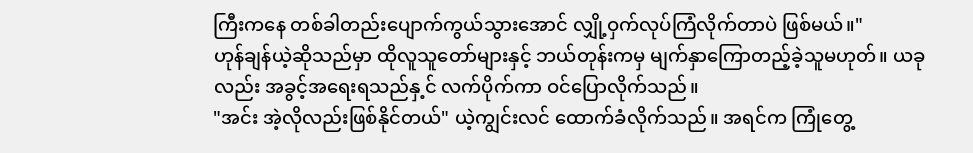ကြီးကနေ တစ်ခါတည်းပျောက်ကွယ်သွားအောင် လျှို့ဝှက်လုပ်ကြံလိုက်တာပဲ ဖြစ်မယ်။"
ဟုန်ချန်ယဲ့ဆိုသည်မှာ ထိုလူသူတော်များနှင့် ဘယ်တုန်းကမှ မျက်နှာကြောတည့်ခဲ့သူမဟုတ်။ ယခုလည်း အခွင့်အရေးရသည်နှ့င် လက်ပိုက်ကာ ဝင်ပြောလိုက်သည်။
"အင်း အဲ့လိုလည်းဖြစ်နိုင်တယ်" ယဲ့ကျွင်းလင် ထောက်ခံလိုက်သည်။ အရင်က ကြုံတွေ့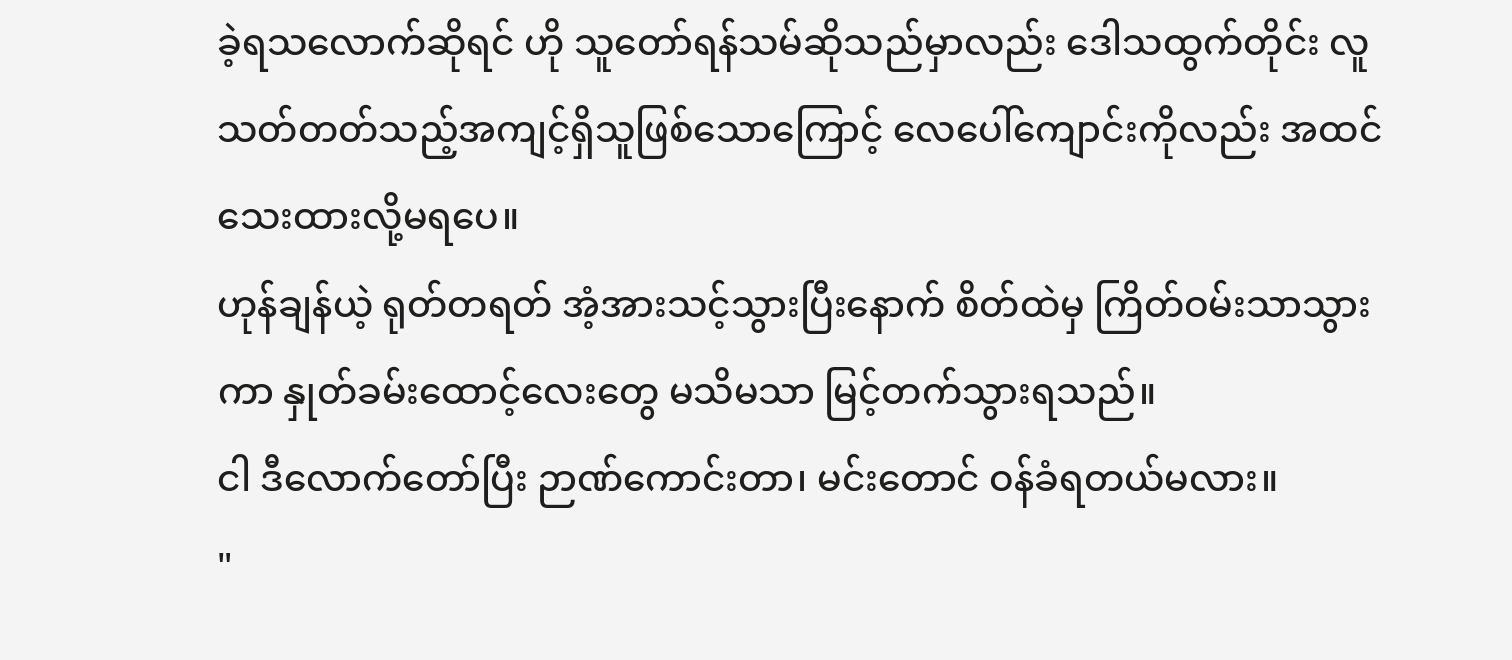ခဲ့ရသလောက်ဆိုရင် ဟို သူတော်ရန်သမ်ဆိုသည်မှာလည်း ဒေါသထွက်တိုင်း လူသတ်တတ်သည့်အကျင့်ရှိသူဖြစ်သောကြောင့် လေပေါ်ကျောင်းကိုလည်း အထင်သေးထားလို့မရပေ။
ဟုန်ချန်ယဲ့ ရုတ်တရတ် အံ့အားသင့်သွားပြီးနောက် စိတ်ထဲမှ ကြိတ်ဝမ်းသာသွားကာ နှုတ်ခမ်းထောင့်လေးတွေ မသိမသာ မြင့်တက်သွားရသည်။
ငါ ဒီလောက်တော်ပြီး ဉာဏ်ကောင်းတာ၊ မင်းတောင် ဝန်ခံရတယ်မလား။
"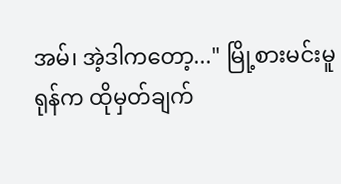အမ်၊ အဲ့ဒါကတော့..." မြို့စားမင်းမူရုန်က ထိုမှတ်ချက်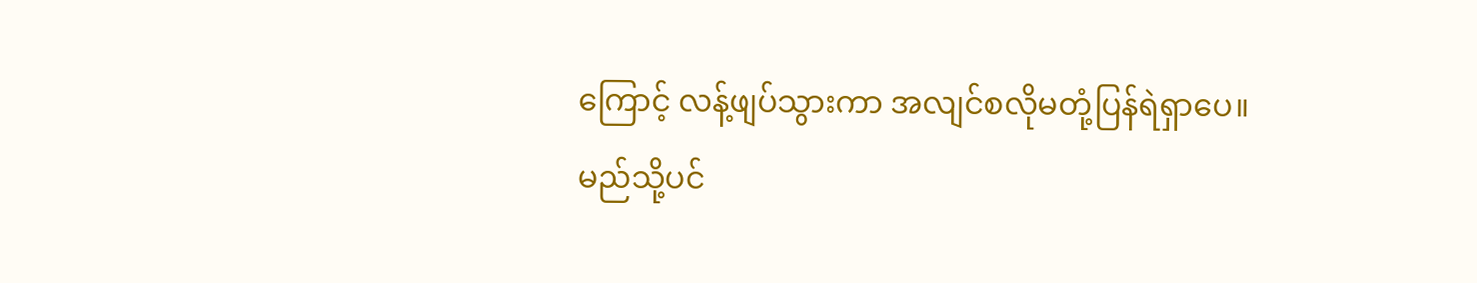ကြောင့် လန့်ဖျပ်သွားကာ အလျင်စလိုမတုံ့ပြန်ရဲရှာပေ။
မည်သို့ပင်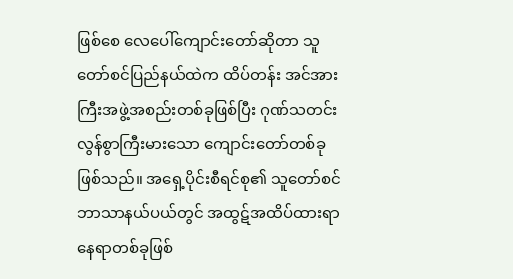ဖြစ်စေ လေပေါ်ကျောင်းတော်ဆိုတာ သူတော်စင်ပြည်နယ်ထဲက ထိပ်တန်း အင်အားကြီးအဖွဲ့အစည်းတစ်ခုဖြစ်ပြီး ဂုဏ်သတင်းလွန်စွာကြီးမားသော ကျောင်းတော်တစ်ခုဖြစ်သည်။ အရှေ့ပိုင်းစီရင်စု၏ သူတော်စင်ဘာသာနယ်ပယ်တွင် အထွဋ်အထိပ်ထားရာနေရာတစ်ခုဖြစ်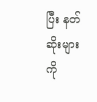ပြီး နတ်ဆိုးများကို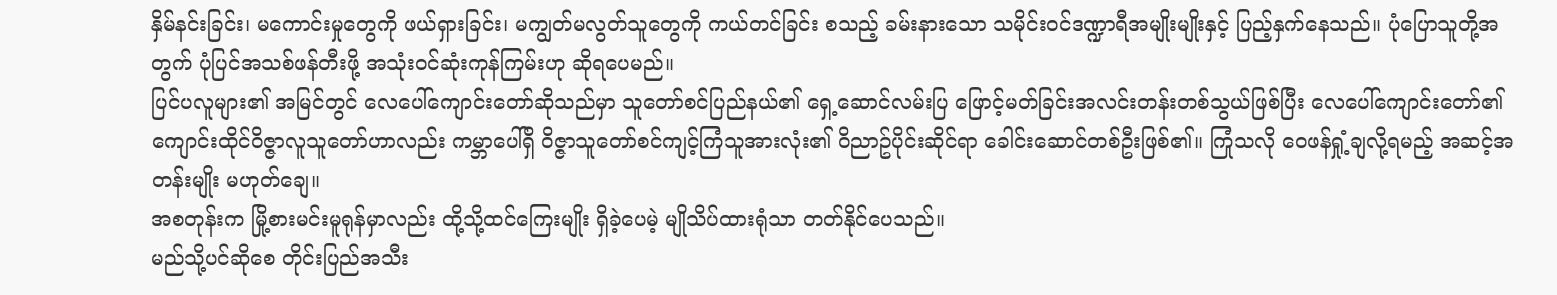နှိမ်နင်းခြင်း၊ မကောင်းမှုတွေကို ဖယ်ရှားခြင်း၊ မကျွတ်မလွတ်သူတွေကို ကယ်တင်ခြင်း စသည့် ခမ်းနားသော သမိုင်းဝင်ဒဏ္ဍာရီအမျိုးမျိုးနှင့် ပြည့်နှက်နေသည်။ ပုံပြောသူတို့အတွက် ပုံပြင်အသစ်ဖန်တီးဖို့ အသုံးဝင်ဆုံးကုန်ကြမ်းဟု ဆိုရပေမည်။
ပြင်ပလူများ၏ အမြင်တွင် လေပေါ်ကျောင်းတော်ဆိုသည်မှာ သူတော်စင်ပြည်နယ်၏ ရှေ့ဆောင်လမ်းပြ ဖြောင့်မတ်ခြင်းအလင်းတန်းတစ်သွယ်ဖြစ်ပြီး လေပေါ်ကျောင်းတော်၏ ကျောင်းထိုင်ဝိဇ္ဇာလူသူတော်ဟာလည်း ကမ္ဘာပေါ်ရှိ ဝိဇ္ဇာသူတော်စင်ကျင့်ကြံသူအားလုံး၏ ဝိညာဥ်ပိုင်းဆိုင်ရာ ခေါင်းဆောင်တစ်ဦးဖြစ်၏။ ကြုံသလို ဝေဖန်ရှုံ့ချလို့ရမည့် အဆင့်အတန်းမျိုး မဟုတ်ချေ။
အစတုန်းက မြို့စားမင်းမူရုန်မှာလည်း ထို့သို့ထင်ကြေးမျိုး ရှိခဲ့ပေမဲ့ မျိုသိပ်ထားရုံသာ တတ်နိုင်ပေသည်။
မည်သို့ပင်ဆိုစေ တိုင်းပြည်အသီး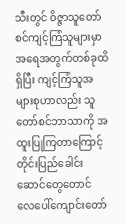သီးတွင် ဝိဇ္ဇာသူတော်စင်ကျင့်ကြံသူများမှာ အရေအတွက်တစ်ခုထိရှိပြီး ကျင့်ကြံသူအများစုဟာလည်း သူတော်စင်ဘာသာကို အထူးပြုကြတာကြောင့် တိုင်းပြည်ခေါင်းဆောင်တွေတောင် လေပေါ်ကျောင်းတော်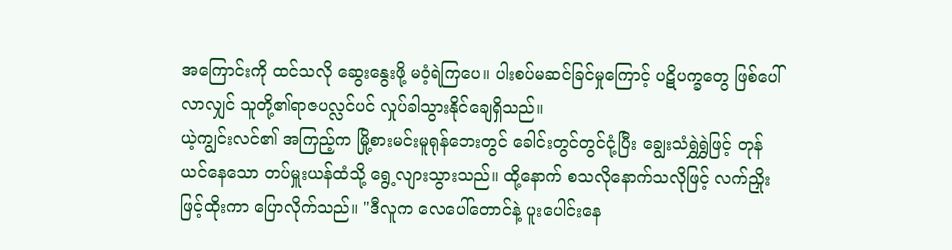အကြောင်းကို ထင်သလို ဆွေးနွေးဖို့ မဝံ့ရဲကြပေ။ ပါးစပ်မဆင်ခြင်မှုကြောင့် ပဋိပက္ခတွေ ဖြစ်ပေါ်လာလျှင် သူတို့၏ရာဇပလ္လင်ပင် လှုပ်ခါသွားနိုင်ချေရှိသည်။
ယဲ့ကျွင်းလင်၏ အကြည့်က မြို့စားမင်းမူရုန်ဘေးတွင် ခေါင်းတွင်တွင်ငုံ့ပြီး ချွေးသံရွှဲရွှဲဖြင့် တုန်ယင်နေသော တပ်မှူးယန်ထံသို့ ရွေ့လျားသွားသည်။ ထို့နောက် စသလိုနောက်သလိုဖြင့် လက်ညှိုးဖြင့်ထိုးကာ ပြောလိုက်သည်။ "ဒီလူက လေပေါ်တောင်နဲ့ ပူးပေါင်းနေ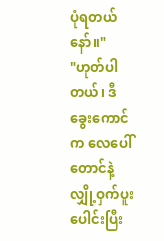ပုံရတယ်နော်။"
"ဟုတ်ပါတယ်၊ ဒီခွေးကောင်က လေပေါ်တောင်နဲ့ လျှို့ဝှက်ပူးပေါင်းပြီး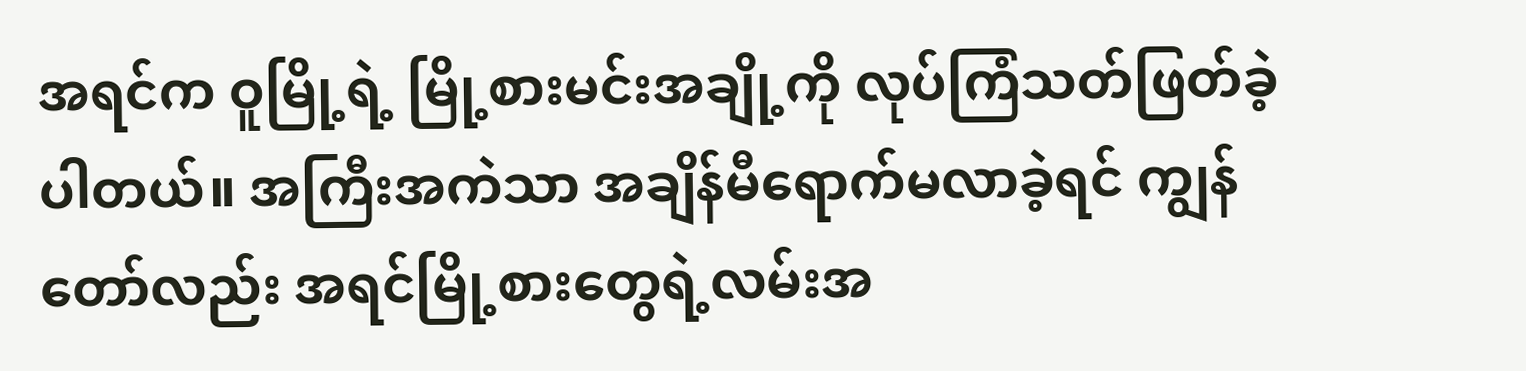အရင်က ဝူမြို့ရဲ့ မြို့စားမင်းအချို့ကို လုပ်ကြံသတ်ဖြတ်ခဲ့ပါတယ်။ အကြီးအကဲသာ အချိန်မီရောက်မလာခဲ့ရင် ကျွန်တော်လည်း အရင်မြို့စားတွေရဲ့လမ်းအ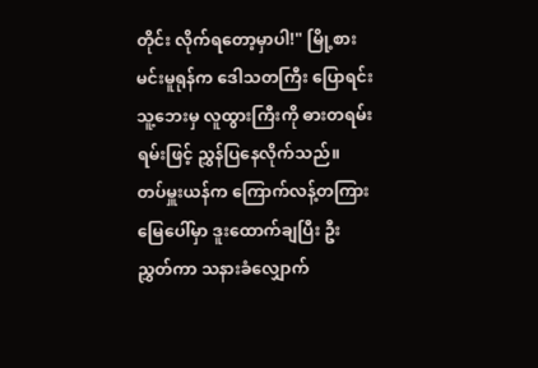တိုင်း လိုက်ရတော့မှာပါ!" မြို့စားမင်းမူရုန်က ဒေါသတကြီး ပြောရင်း သူ့ဘေးမှ လူထွားကြီးကို ဓားတရမ်းရမ်းဖြင့် ညွှန်ပြနေလိုက်သည်။
တပ်မှူးယန်က ကြောက်လန့်တကြား မြေပေါ်မှာ ဒူးထောက်ချပြီး ဦးညွှတ်ကာ သနားခံလျှောက်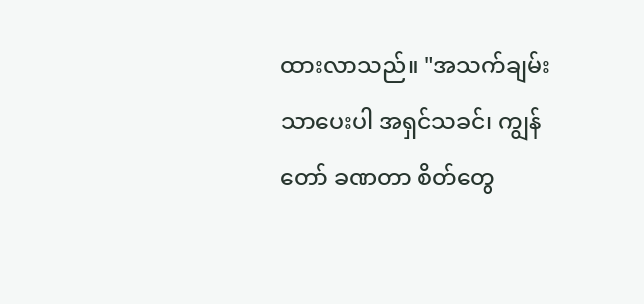ထားလာသည်။ "အသက်ချမ်းသာပေးပါ အရှင်သခင်၊ ကျွန်တော် ခဏတာ စိတ်တွေ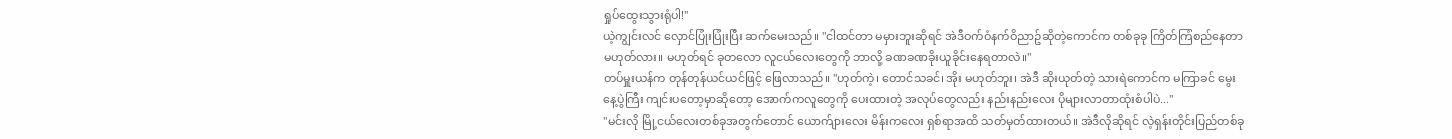ရှုပ်ထွေးသွားရုံပါ!"
ယဲ့ကျွင်းလင် လှောင်ပြုံးပြုံးပြီး ဆက်မေးသည်။ "ငါထင်တာ မမှားဘူးဆိုရင် အဲဒီဝက်ဝံနက်ဝိညာဥ်ဆိုတဲ့ကောင်က တစ်ခုခု ကြိတ်ကြံစည်နေတာ မဟုတ်လား။ မဟုတ်ရင် ခုတလော လူငယ်လေးတွေကို ဘာလို့ ခဏခဏခိုးယူခိုင်းနေရတာလဲ။"
တပ်မှူးယန်က တုန်တုန်ယင်ယင်ဖြင့် ဖြေလာသည်။ "ဟုတ်ကဲ့၊ တောင်သခင်၊ အိုး မဟုတ်ဘူး၊ အဲဒီ ဆိုးယုတ်တဲ့ သားရဲကောင်က မကြာခင် မွေးနေ့ပွဲကြီး ကျင်းပတော့မှာဆိုတော့ အောက်ကလူတွေကို ပေးထားတဲ့ အလုပ်တွေလည်း နည်းနည်းလေး ပိုများလာတာထုံးစံပါပဲ..."
"မင်းလို မြို့ငယ်လေးတစ်ခုအတွက်တောင် ယောက်ျားလေး မိန်းကလေး ရှစ်ရာအထိ သတ်မှတ်ထားတယ်။ အဲဒီလိုဆိုရင် လဲ့ရှန်းတိုင်းပြည်တစ်ခု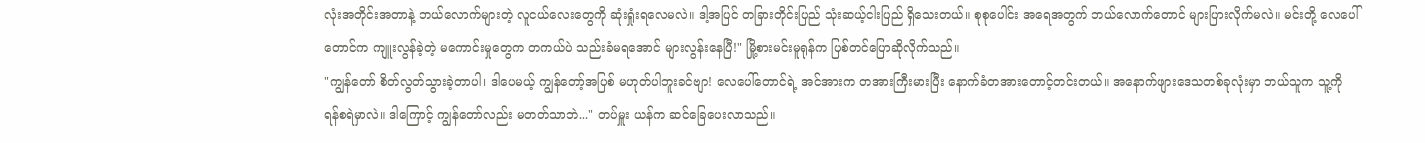လုံးအတိုင်းအတာနဲ့ ဘယ်လောက်များတဲ့ လူငယ်လေးတွေကို ဆုံးရှုံးရလေမလဲ။ ဒါ့အပြင် တခြားတိုင်းပြည် သုံးဆယ့်ငါးပြည် ရှိသေးတယ်။ စုစုပေါင်း အရေအတွက် ဘယ်လောက်တောင် များပြားလိုက်မလဲ။ မင်းတို့ လေပေါ်တောင်က ကျူးလွန်ခဲ့တဲ့ မကောင်းမှုတွေက တကယ်ပဲ သည်းခံမရအောင် များလွန်းနေပြီ!" မြို့စားမင်းမူရုန်က ပြစ်တင်ပြောဆိုလိုက်သည်။
"ကျွန်တော် စိတ်လွတ်သွားခဲ့တာပါ၊ ဒါပေမယ့် ကျွန်တော့်အပြစ် မဟုတ်ပါဘူးခင်ဗျာ! လေပေါ်တောင်ရဲ့ အင်အားက တအားကြီးမားပြီး နောက်ခံတအားတောင့်တင်းတယ်။ အနောက်ဖျားဒေသတစ်ခုလုံးမှာ ဘယ်သူက သူ့ကို ရန်စရဲမှာလဲ။ ဒါကြောင့် ကျွန်တော်လည်း မတတ်သာဘဲ..." တပ်မှူး ယန်က ဆင်ခြေပေးလာသည်။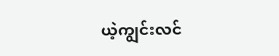ယဲ့ကျွင်းလင်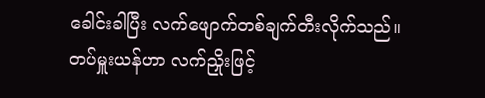ခေါင်းခါပြီး လက်ဖျောက်တစ်ချက်တီးလိုက်သည်။
တပ်မှူးယန်ဟာ လက်ညှိုးဖြင့်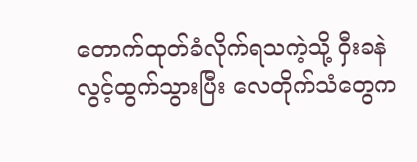တောက်ထုတ်ခံလိုက်ရသကဲ့သို့ ဝှီးခနဲလွင့်ထွက်သွားပြီး လေတိုက်သံတွေက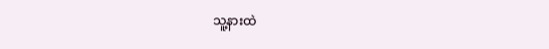သူ့နားထဲ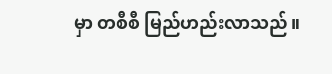မှာ တစီစီ မြည်ဟည်းလာသည်။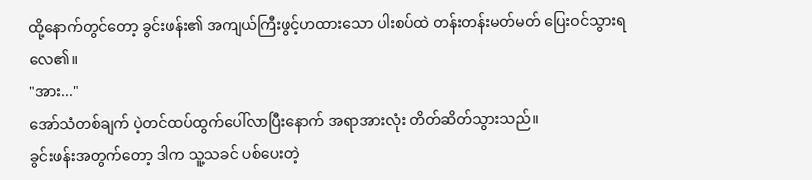ထို့နောက်တွင်တော့ ခွင်းဖန်း၏ အကျယ်ကြီးဖွင့်ဟထားသော ပါးစပ်ထဲ တန်းတန်းမတ်မတ် ပြေးဝင်သွားရလေ၏။
"အား..."
အော်သံတစ်ချက် ပဲ့တင်ထပ်ထွက်ပေါ်လာပြီးနောက် အရာအားလုံး တိတ်ဆိတ်သွားသည်။
ခွင်းဖန်းအတွက်တော့ ဒါက သူ့သခင် ပစ်ပေးတဲ့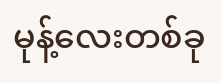မုန့်လေးတစ်ခု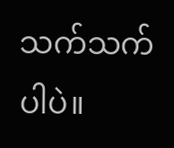သက်သက်ပါပဲ။